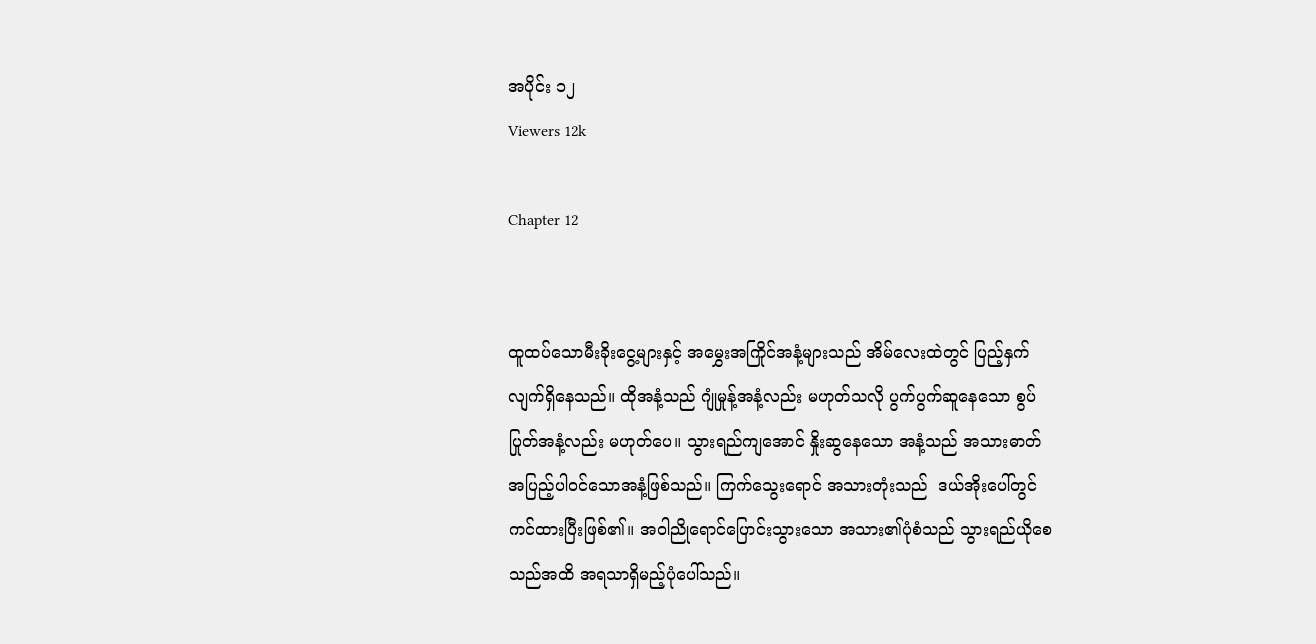အပိုင်း ၁၂
Viewers 12k

Chapter 12


ထူထပ်သောမီးခိုးငွေ့များနှင့် အမွှေးအကြိုင်အနံ့များသည် အိမ်လေးထဲတွင် ပြည့်နှက်လျက်ရှိနေသည်။ ထိုအနံ့သည် ဂျုံမှုန့်အနံ့လည်း မဟုတ်သလို ပွက်ပွက်ဆူနေသော စွပ်ပြုတ်အနံ့လည်း မဟုတ်ပေ။ သွားရည်ကျအောင် နှိုးဆွနေသော အနံ့သည် အသားဓာတ်အပြည့်ပါဝင်သောအနံ့ဖြစ်သည်။ ကြက်သွေးရောင် အသားတုံးသည်  ဒယ်အိုးပေါ်တွင် ကင်ထားပြီးဖြစ်၏။ အဝါညိုရောင်ပြောင်းသွားသော အသား၏ပုံစံသည် သွားရည်ယိုစေသည်အထိ အရသာရှိမည့်ပုံပေါ်သည်။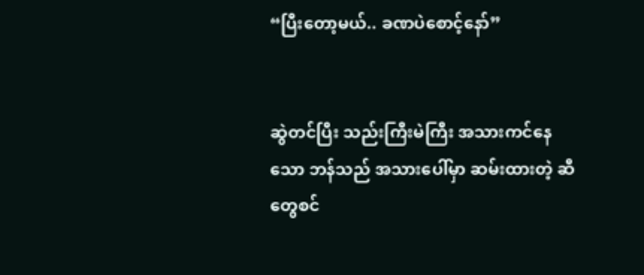“ပြီးတော့မယ်.. ခဏပဲစောင့်နော်”


ဆွဲတင်ပြီး သည်းကြီးမဲကြီး အသားကင်နေသော ဘန်သည် အသားပေါ်မှာ ဆမ်းထားတဲ့ ဆီတွေစင်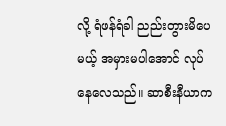လို့ ရံဖန်ရံခါ ညည်းတွားမိပေမယ့် အမှားမပါအောင် လုပ်နေလေသည်။ ဆာစီးနီယာက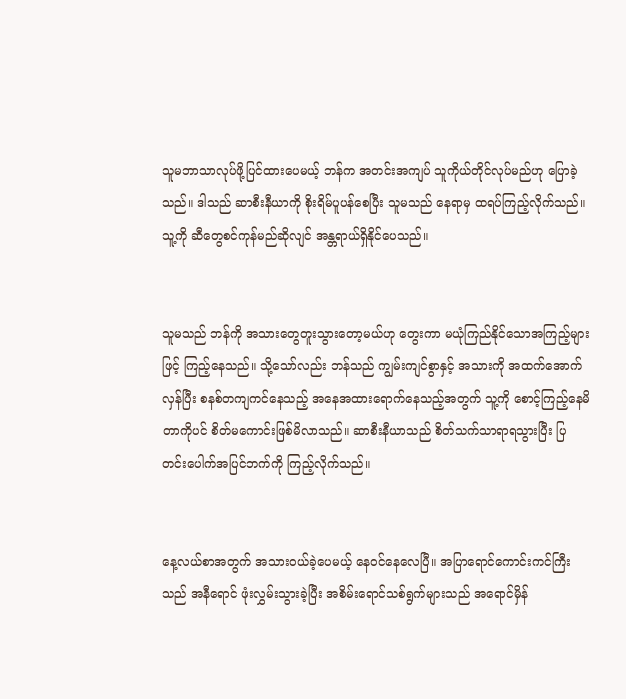သူမဘာသာလုပ်ဖို့ပြင်ထားပေမယ့် ဘန်က အတင်းအကျပ် သူကိုယ်တိုင်လုပ်မည်ဟု ပြောခဲ့သည်။ ဒါသည် ဆာစီးနီယာကို စိုးရိမ်ပူပန်စေပြီး သူမသည် နေရာမှ ထရပ်ကြည့်လိုက်သည်။ သူ့ကို ဆီတွေစင်ကုန်မည်ဆိုလျင် အန္တရာယ်ရှိနိုင်ပေသည်။


သူမသည် ဘန်ကို အသားတွေတူးသွားတော့မယ်ဟု တွေးကာ မယုံကြည်နိုင်သောအကြည့်များဖြင့် ကြည့်နေသည်။ သို့သော်လည်း ဘန်သည် ကျွမ်းကျင်စွာနှင့် အသားကို အထက်အောက်လှန်ပြီး စနစ်တကျကင်နေသည့် အနေအထားရောက်နေသည့်အတွက် သူ့ကို စောင့်ကြည့်နေမိတာကိုပင် စိတ်မကောင်းဖြစ်မိလာသည်။ ဆာစီးနီယာသည် စိတ်သက်သာရာရသွားပြီး ပြတင်းပေါက်အပြင်ဘက်ကို ကြည့်လိုက်သည်။


နေ့လယ်စာအတွက် အသားဝယ်ခဲ့ပေမယ့် နေဝင်နေလေပြီ။ အပြာရောင်ကောင်းကင်ကြီးသည် အနီရောင် ဖုံးလွှမ်းသွားခဲ့ပြီး အစိမ်းရောင်သစ်ရွက်များသည် အရောင်မှိန်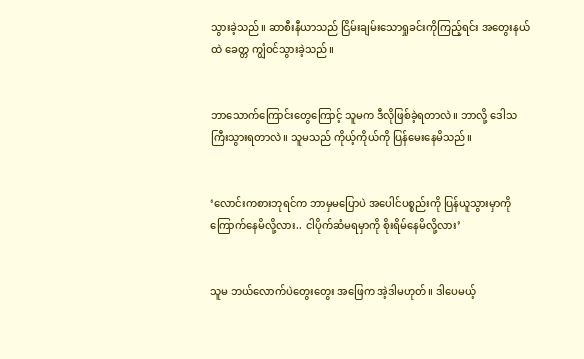သွားခဲ့သည်။ ဆာစီးနီယာသည် ငြိမ်းချမ်းသောရှုခင်းကိုကြည့်ရင်း အတွေးနယ်ထဲ ခေတ္တ ကျွံဝင်သွားခဲ့သည်။


ဘာသောက်ကြောင်းတွေကြောင့် သူမက ဒီလိုဖြစ်ခဲ့ရတာလဲ။ ဘာလို့ ဒေါသကြီးသွားရတာလဲ။ သူမသည် ကိုယ့်ကိုယ်ကို ပြန်မေးနေမိသည်။


‘လောင်းကစားဘုရင်က ဘာမှမပြောပဲ အပေါင်ပစ္စည်းကို ပြန်ယူသွားမှာကို ကြောက်နေမိလို့လား.. ငါပိုက်ဆံမရမှာကို စိုးရိမ်နေမိလို့လား’


သူမ ဘယ်လောက်ပဲတွေးတွေး အဖြေက အဲ့ဒါမဟုတ်။ ဒါပေမယ့်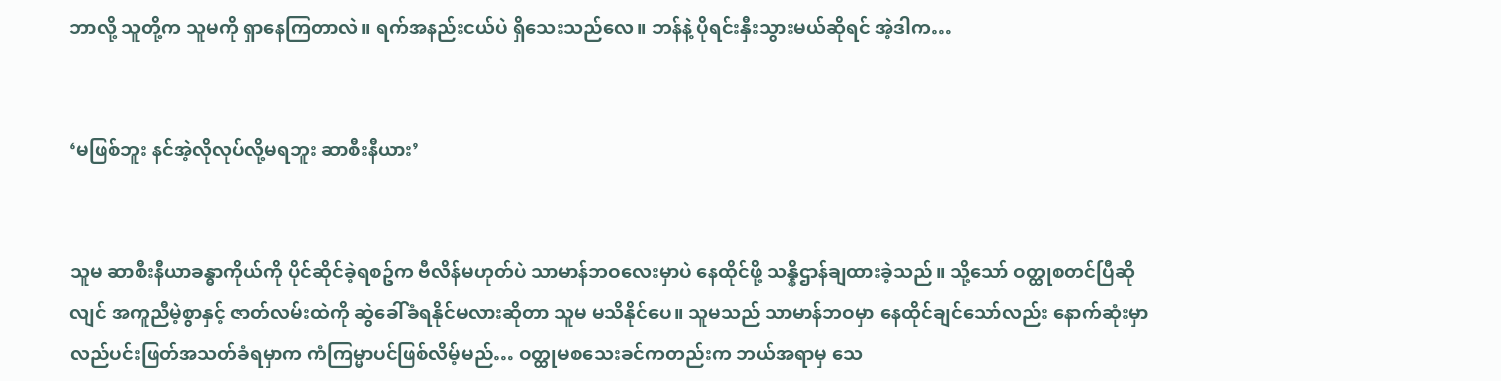ဘာလို့ သူတို့က သူမကို ရှာနေကြတာလဲ။ ရက်အနည်းငယ်ပဲ ရှိသေးသည်လေ။ ဘန်နဲ့ ပိုရင်းနှီးသွားမယ်ဆိုရင် အဲ့ဒါက…


‘မဖြစ်ဘူး နင်အဲ့လိုလုပ်လို့မရဘူး ဆာစီးနီယား’


သူမ ဆာစီးနီယာခန္ဓာကိုယ်ကို ပိုင်ဆိုင်ခဲ့ရစဥ်က ဗီလိန်မဟုတ်ပဲ သာမာန်ဘဝလေးမှာပဲ နေထိုင်ဖို့ သန္နိဌာန်ချထားခဲ့သည်။ သို့သော် ဝတ္ထုစတင်ပြီဆိုလျင် အကူညီမဲ့စွာနှင့် ဇာတ်လမ်းထဲကို ဆွဲခေါ်ခံရနိုင်မလားဆိုတာ သူမ မသိနိုင်ပေ။ သူမသည် သာမာန်ဘဝမှာ နေထိုင်ချင်သော်လည်း နောက်ဆုံးမှာ လည်ပင်းဖြတ်အသတ်ခံရမှာက ကံကြမ္မာပင်ဖြစ်လိမ့်မည်… ဝတ္ထုမစသေးခင်ကတည်းက ဘယ်အရာမှ သေ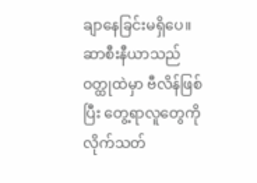ချာနေခြင်းမရှိပေ။ ဆာစီးနီယာသည် ဝတ္ထုထဲမှာ ဗီလိန်ဖြစ်ပြီး တွေ့ရာလူတွေကို လိုက်သတ်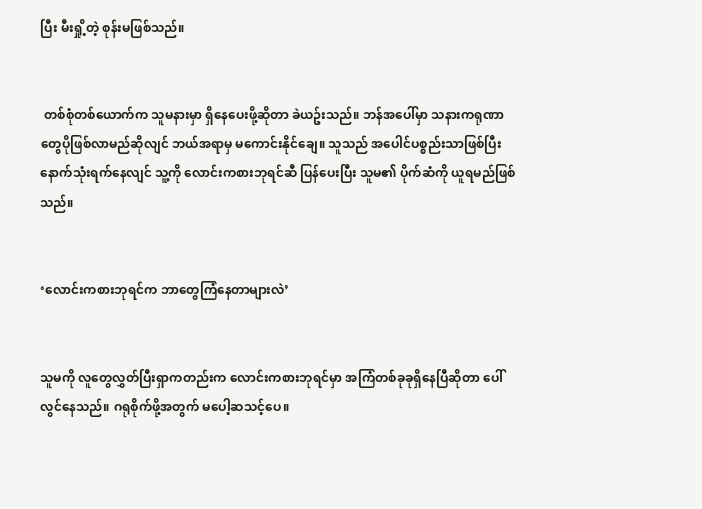ပြီး မီးရှို့တဲ့ စုန်းမဖြစ်သည်။


 တစ်စုံတစ်ယောက်က သူမနားမှာ ရှိနေပေးဖို့ဆိုတာ ခဲယဥ်းသည်။ ဘန်အပေါ်မှာ သနားကရုဏာတွေပိုဖြစ်လာမည်ဆိုလျင် ဘယ်အရာမှ မကောင်းနိုင်ချေ။ သူသည် အပေါင်ပစ္စည်းသာဖြစ်ပြီး နောက်သုံးရက်နေလျင် သူ့ကို လောင်းကစားဘုရင်ဆီ ပြန်ပေးပြီး သူမ၏ ပိုက်ဆံကို ယူရမည်ဖြစ်သည်။


‘လောင်းကစားဘုရင်က ဘာတွေကြံနေတာများလဲ’


သူမကို လူတွေလွှတ်ပြီးရှာကတည်းက လောင်းကစားဘုရင်မှာ အကြံတစ်ခုခုရှိနေပြီဆိုတာ ပေါ်လွင်နေသည်။ ဂရုစိုက်ဖို့အတွက် မပေါ့ဆသင့်ပေ။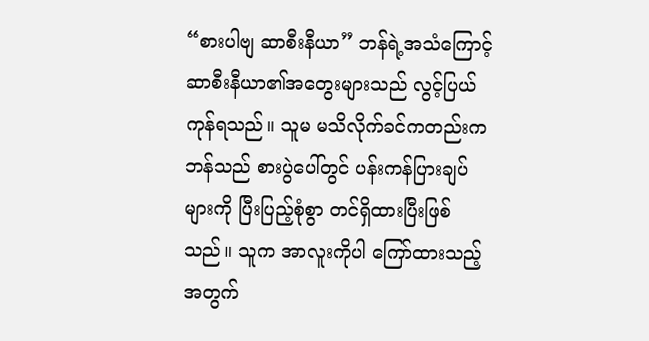“စားပါဗျ ဆာစီးနီယာ” ဘန်ရဲ့အသံကြောင့် ဆာစီးနီယာ၏အတွေးများသည် လွင့်ပြယ်ကုန်ရသည်။ သူမ မသိလိုက်ခင်ကတည်းက ဘန်သည် စားပွဲပေါ်တွင် ပန်းကန်ပြားချပ်များကို ပြီးပြည့်စုံစွာ တင်ရှိထားပြီးဖြစ်သည်။ သူက အာလူးကိုပါ ကြော်ထားသည့်အတွက်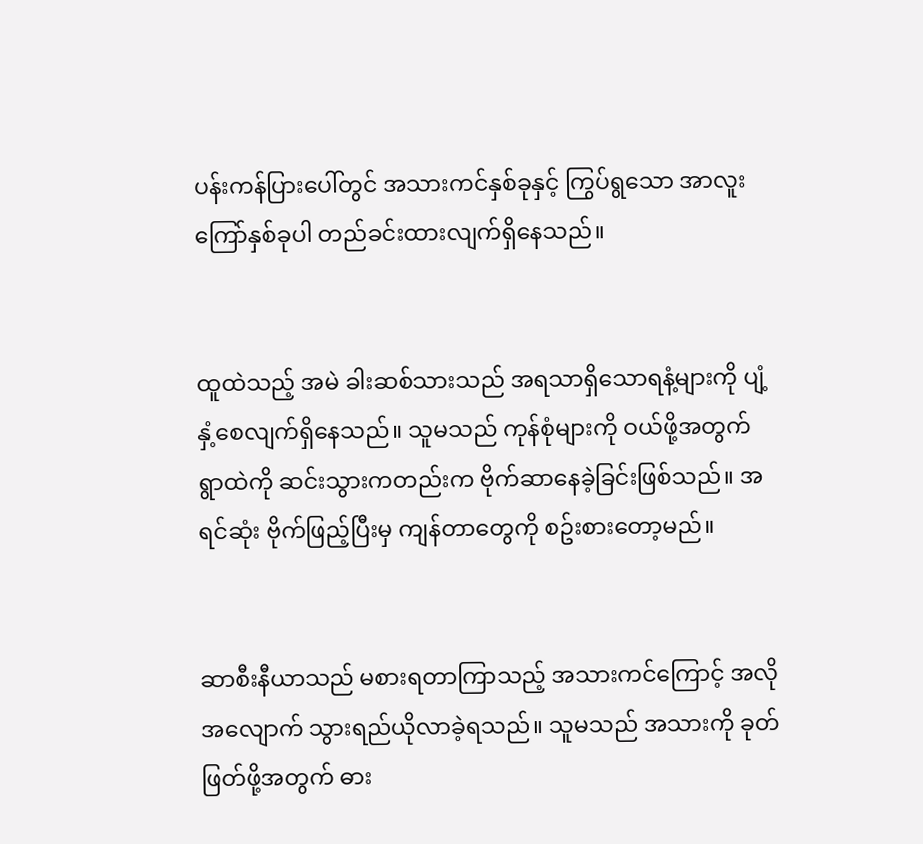ပန်းကန်ပြားပေါ်တွင် အသားကင်နှစ်ခုနှင့် ကြွပ်ရွသော အာလူးကြော်နှစ်ခုပါ တည်ခင်းထားလျက်ရှိနေသည်။


ထူထဲသည့် အမဲ ခါးဆစ်သားသည် အရသာရှိသောရနံ့များကို ပျံ့နှံ့စေလျက်ရှိနေသည်။ သူမသည် ကုန်စုံများကို ဝယ်ဖို့အတွက် ရွာထဲကို ဆင်းသွားကတည်းက ဗိုက်ဆာနေခဲ့ခြင်းဖြစ်သည်။ အရင်ဆုံး ဗိုက်ဖြည့်ပြီးမှ ကျန်တာတွေကို စဥ်းစားတော့မည်။


ဆာစီးနီယာသည် မစားရတာကြာသည့် အသားကင်ကြောင့် အလိုအလျောက် သွားရည်ယိုလာခဲ့ရသည်။ သူမသည် အသားကို ခုတ်ဖြတ်ဖို့အတွက် ဓား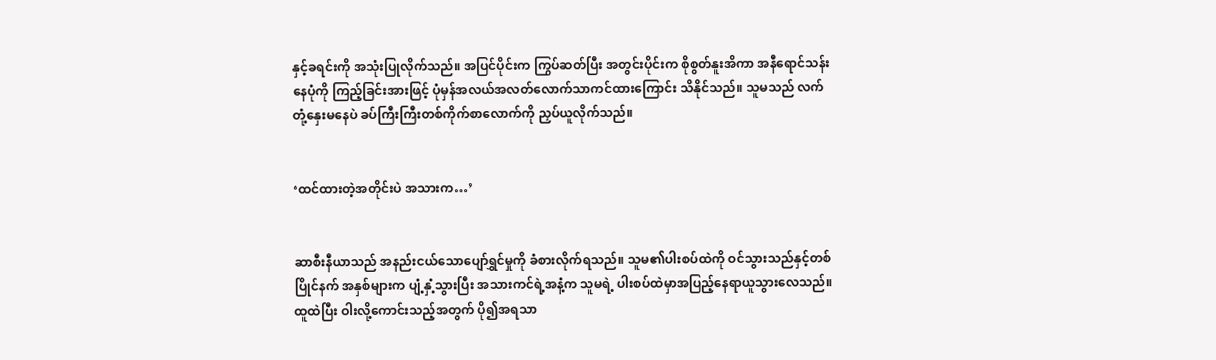နှင့်ခရင်းကို အသုံးပြုလိုက်သည်။ အပြင်ပိုင်းက ကြွပ်ဆတ်ပြီး အတွင်းပိုင်းက စိုစွတ်နူးအိကာ အနီရောင်သန်းနေပုံကို ကြည့်ခြင်းအားဖြင့် ပုံမှန်အလယ်အလတ်လောက်သာကင်ထားကြောင်း သိနိုင်သည်။ သူမသည် လက်တုံ့နှေးမနေပဲ ခပ်ကြီးကြီးတစ်ကိုက်စာလောက်ကို ညှပ်ယူလိုက်သည်။


‘ထင်ထားတဲ့အတိုင်းပဲ အသားက…’


ဆာစီးနီယာသည် အနည်းငယ်သောပျော်ရွှင်မှုကို ခံစားလိုက်ရသည်။ သူမ၏ပါးစပ်ထဲကို ဝင်သွားသည်နှင့်တစ်ပြိုင်နက် အနှစ်များက ပျံ့နှံ့သွားပြီး အသားကင်ရဲ့အနံ့က သူမရဲ့ ပါးစပ်ထဲမှာအပြည့်နေရာယူသွားလေသည်။ ထူထဲပြီး ဝါးလို့ကောင်းသည့်အတွက် ပို၍အရသာ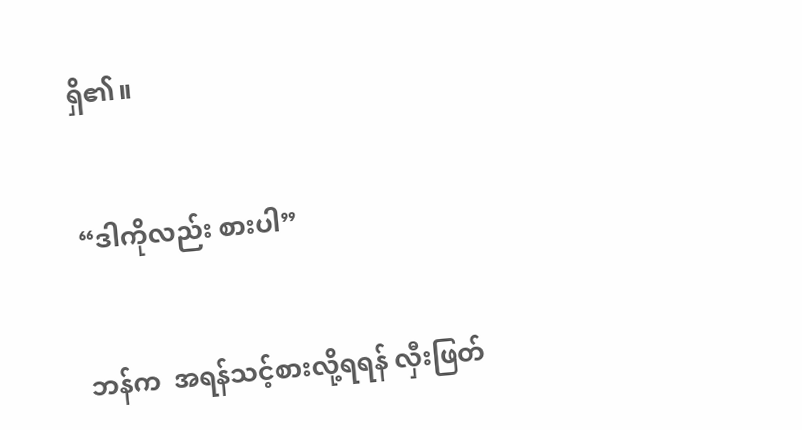ရှိ၏။


“ဒါကိုလည်း စားပါ”


ဘန်က  အရန်သင့်စားလို့ရရန် လှီးဖြတ်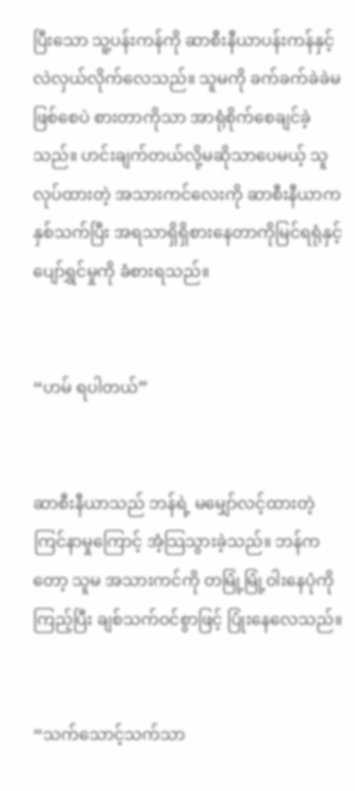ပြီးသော သူ့ပန်းကန်ကို ဆာစီးနီယာပန်းကန်နှင့် လဲလှယ်လိုက်လေသည်။ သူမကို ခက်ခက်ခဲခဲမဖြစ်စေပဲ စားတာကိုသာ အာရုံစိုက်စေချင်ခဲ့သည်။ ဟင်းချက်တယ်လို့မဆိုသာပေမယ့် သူလုပ်ထားတဲ့ အသားကင်လေးကို ဆာစီးနီယာက နှစ်သက်ပြီး အရသာရှိရှိစားနေတာကိုမြင်ရရုံနှင့် ပျော်ရွှင်မှုကို ခံစားရသည်။


“ဟမ် ရပါတယ်”


ဆာစီးနီယာသည် ဘန်ရဲ့ မမျှော်လင့်ထားတဲ့ ကြင်နာမှုကြောင့် အံ့သြသွားခဲ့သည်။ ဘန်ကတော့ သူမ အသားကင်ကို တမြုံ့မြုံ့ဝါးနေပုံကိုကြည့်ပြီး ချစ်သက်ဝင်စွာဖြင့် ပြုံးနေလေသည်။


“သက်သောင့်သက်သာ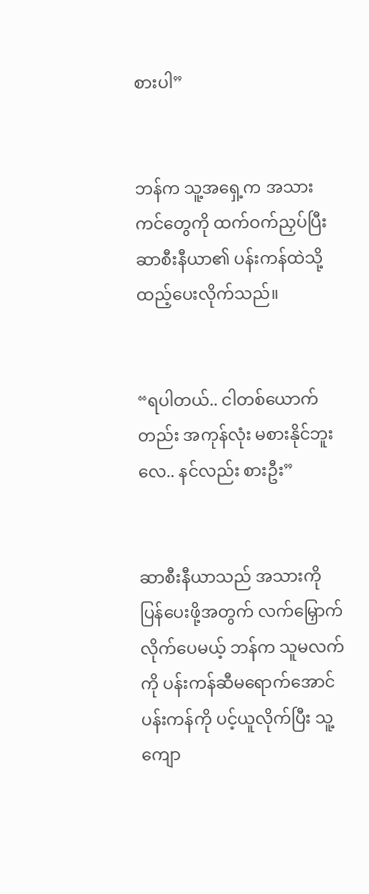စားပါ”


ဘန်က သူ့အရှေ့က အသားကင်တွေကို ထက်ဝက်ညှပ်ပြီး ဆာစီးနီယာ၏ ပန်းကန်ထဲသို့ ထည့်ပေးလိုက်သည်။


“ရပါတယ်.. ငါတစ်ယောက်တည်း အကုန်လုံး မစားနိုင်ဘူးလေ.. နင်လည်း စားဦး”


ဆာစီးနီယာသည် အသားကို ပြန်ပေးဖို့အတွက် လက်မြှောက်လိုက်ပေမယ့် ဘန်က သူမလက်ကို ပန်းကန်ဆီမရောက်အောင် ပန်းကန်ကို ပင့်ယူလိုက်ပြီး သူ့ကျော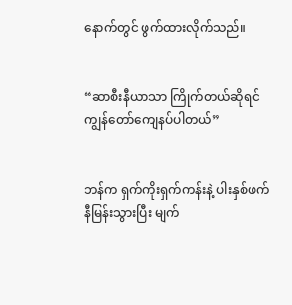နောက်တွင် ဖွက်ထားလိုက်သည်။


“ဆာစီးနီယာသာ ကြိုက်တယ်ဆိုရင် ကျွန်တော်ကျေနပ်ပါတယ်”


ဘန်က ရှက်ကိုးရှက်ကန်းနဲ့ ပါးနှစ်ဖက်နီမြန်းသွားပြီး မျက်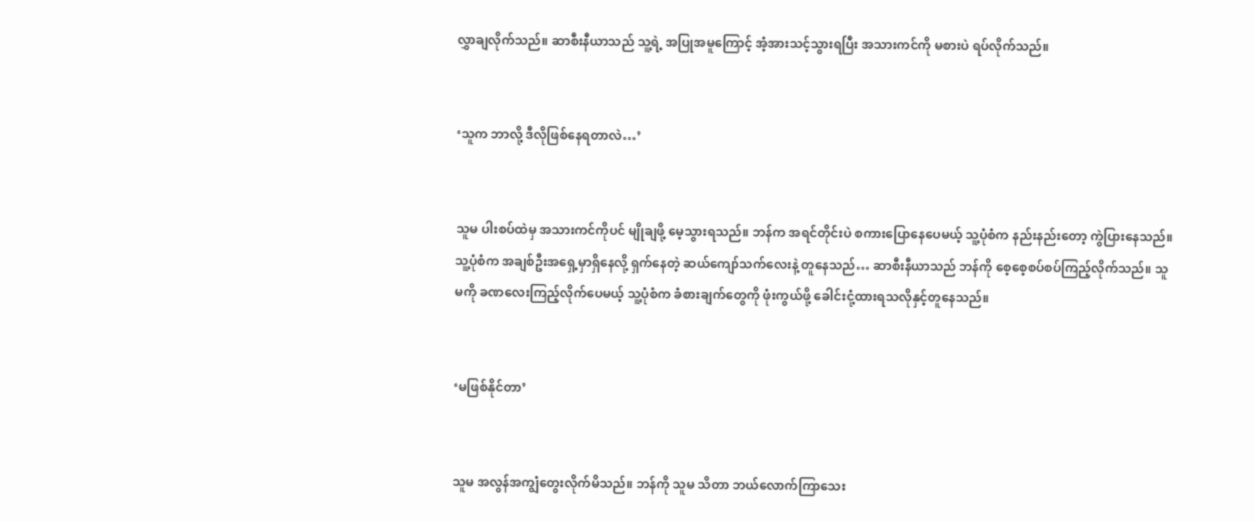လွှာချလိုက်သည်။ ဆာစီးနီယာသည် သူ့ရဲ့ အပြုအမူကြောင့် အံ့အားသင့်သွားရပြီး အသားကင်ကို မစားပဲ ရပ်လိုက်သည်။


‘သူက ဘာလို့ ဒီလိုဖြစ်နေရတာလဲ…’


သူမ ပါးစပ်ထဲမှ အသားကင်ကိုပင် မျိုချဖို့ မေ့သွားရသည်။ ဘန်က အရင်တိုင်းပဲ စကားပြောနေပေမယ့် သူ့ပုံစံက နည်းနည်းတော့ ကွဲပြားနေသည်။ သူ့ပုံစံက အချစ်ဦးအရှေ့မှာရှိနေလို့ ရှက်နေတဲ့ ဆယ်ကျော်သက်လေးနဲ့ တူနေသည်… ဆာစီးနီယာသည် ဘန်ကို စေ့စေ့စပ်စပ်ကြည့်လိုက်သည်။ သူမကို ခဏလေးကြည့်လိုက်ပေမယ့် သူ့ပုံစံက ခံစားချက်တွေကို ဖုံးကွယ်ဖို့ ခေါင်းငုံ့ထားရသလိုနှင့်တူနေသည်။


‘မဖြစ်နိုင်တာ’


သူမ အလွန်အကျွံတွေးလိုက်မိသည်။ ဘန်ကို သူမ သိတာ ဘယ်လောက်ကြာသေး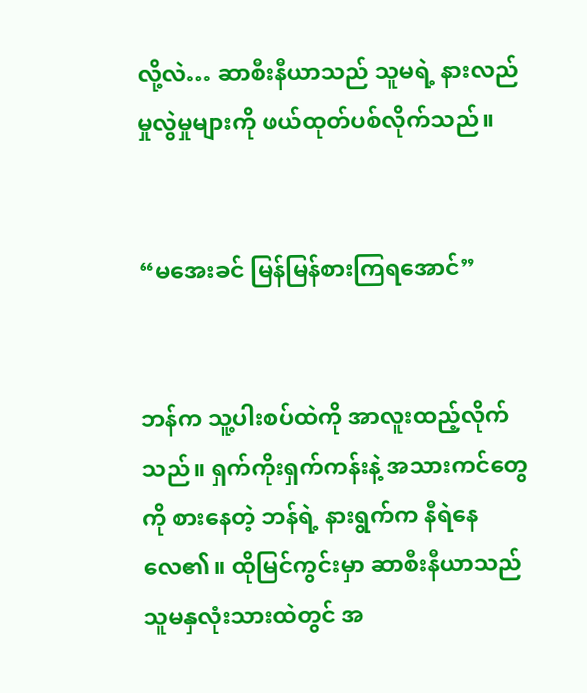လို့လဲ… ဆာစီးနီယာသည် သူမရဲ့ နားလည်မှုလွဲမှုများကို ဖယ်ထုတ်ပစ်လိုက်သည်။


“မအေးခင် မြန်မြန်စားကြရအောင်”


ဘန်က သူ့ပါးစပ်ထဲကို အာလူးထည့်လိုက်သည်။ ရှက်ကိုးရှက်ကန်းနဲ့ အသားကင်တွေကို စားနေတဲ့ ဘန်ရဲ့ နားရွက်က နီရဲနေလေ၏။ ထိုမြင်ကွင်းမှာ ဆာစီးနီယာသည် သူမနှလုံးသားထဲတွင် အ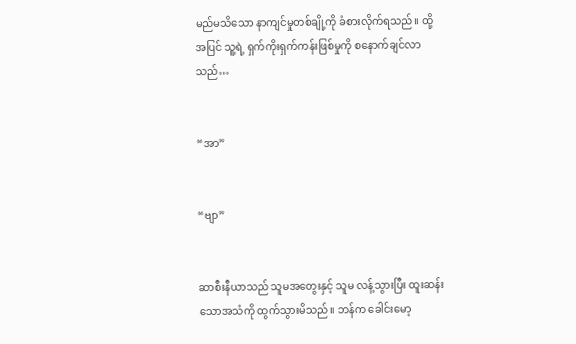မည်မသိသော နာကျင်မှုတစ်ချို့ကို ခံစားလိုက်ရသည်။ ထို့အပြင် သူ့ရဲ့ ရှက်ကိုးရှက်ကန်းဖြစ်မှုကို စနောက်ချင်လာသည်…


“အာ”


“ဗျာ”


ဆာစီးနီယာသည် သူမအတွေးနှင့် သူမ လန့်သွားပြီး ထူးဆန်းသောအသံကို ထွက်သွားမိသည်။ ဘန်က ခေါင်းမော့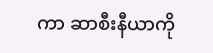ကာ ဆာစီးနီယာကို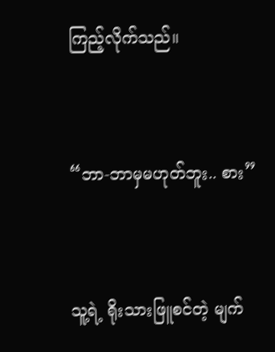ကြည့်လိုက်သည်။


“ဘာ-ဘာမှမဟုတ်ဘူး.. စား”


သူ့ရဲ့ ရိုးသားဖြူစင်တဲ့ မျက်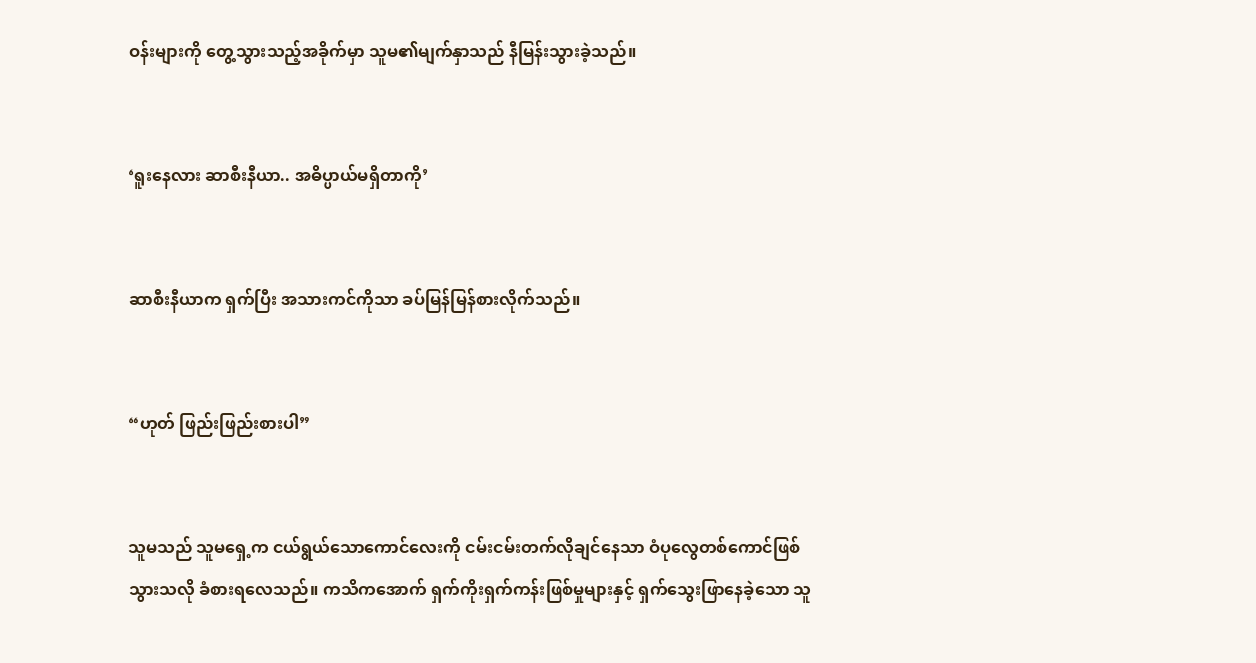ဝန်းများကို တွေ့သွားသည့်အခိုက်မှာ သူမ၏မျက်နှာသည် နီမြန်းသွားခဲ့သည်။


‘ရူးနေလား ဆာစီးနီယာ.. အဓိပ္ပာယ်မရှိတာကို’


ဆာစီးနီယာက ရှက်ပြီး အသားကင်ကိုသာ ခပ်မြန်မြန်စားလိုက်သည်။


“ဟုတ် ဖြည်းဖြည်းစားပါ”


သူမသည် သူမရှေ့က ငယ်ရွယ်သောကောင်လေးကို ငမ်းငမ်းတက်လိုချင်နေသာ ဝံပုလွေတစ်ကောင်ဖြစ်သွားသလို ခံစားရလေသည်။ ကသိကအောက် ရှက်ကိုးရှက်ကန်းဖြစ်မှုများနှင့် ရှက်သွေးဖြာနေခဲ့သော သူ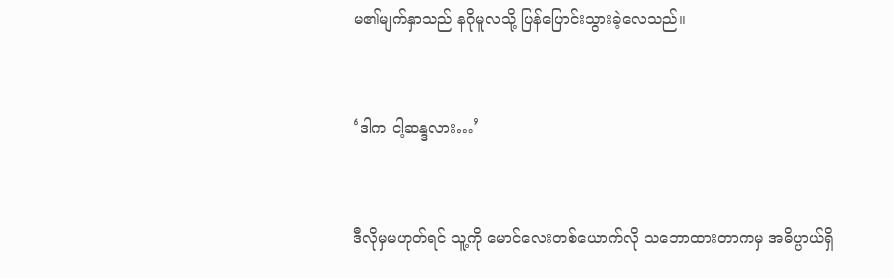မ၏မျက်နှာသည် နဂိုမူလသို့ ပြန်ပြောင်းသွားခဲ့လေသည်။


‘ဒါက ငါ့ဆန္ဒလား…’


ဒီလိုမှမဟုတ်ရင် သူ့ကို မောင်လေးတစ်ယောက်လို သဘောထားတာကမှ အဓိပ္ပာယ်ရှိ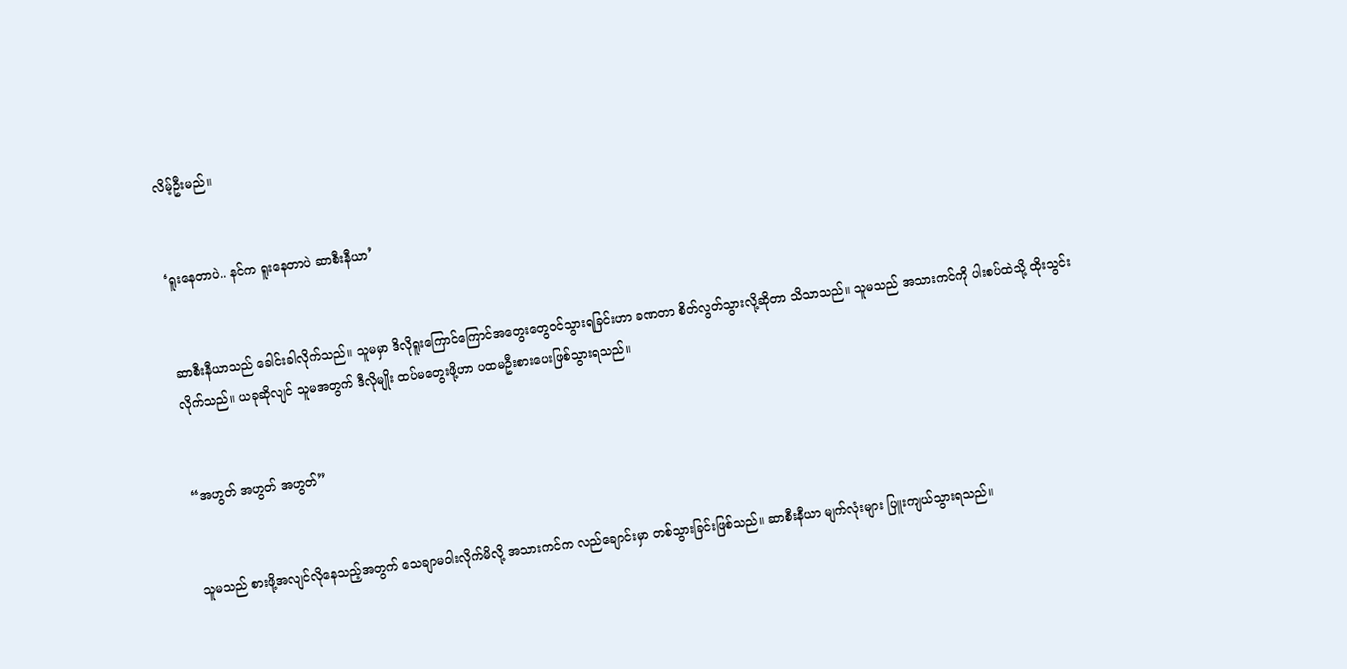လိမ့်ဦးမည်။


‘ရူးနေတာပဲ.. နင်က ရူးနေတာပဲ ဆာစီးနီယာ’


ဆာစီးနီယာသည် ခေါင်းခါလိုက်သည်။ သူမမှာ ဒိလိုရူးကြောင်ကြောင်အတွေးတွေဝင်သွားရခြင်းဟာ ခဏတာ စိတ်လွတ်သွားလို့ဆိုတာ သိသာသည်။ သူမသည် အသားကင်ကို ပါးစပ်ထဲသို့ ထိုးသွင်းလိုက်သည်။ ယခုဆိုလျင် သူမအတွက် ဒီလိုမျိုး ထပ်မတွေးဖို့ဟာ ပထမဦးစားပေးဖြစ်သွားရသည်။


“အဟွတ် အဟွတ် အဟွတ်”


သူမသည် စားဖို့အလျင်လိုနေသည့်အတွက် သေချာမဝါးလိုက်မိလို့ အသားကင်က လည်ချောင်းမှာ တစ်သွားခြင်းဖြစ်သည်။ ဆာစီးနီယာ မျက်လုံးများ ပြူးကျယ်သွားရသည်။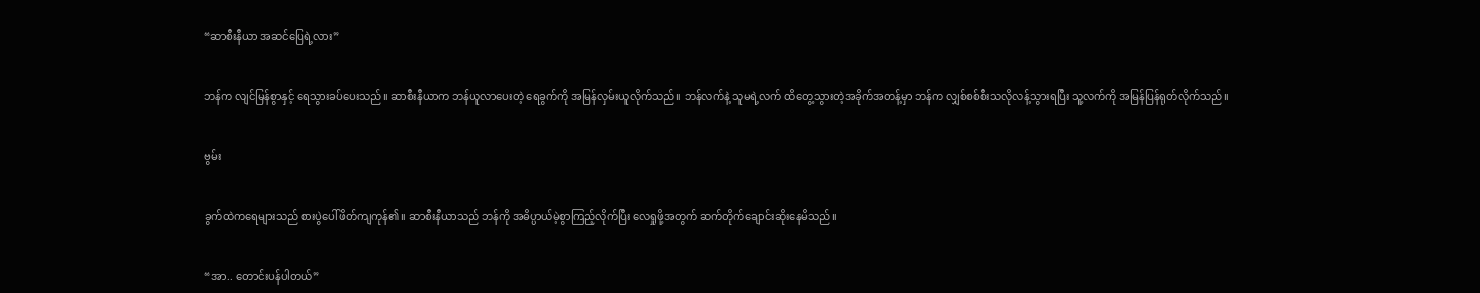“ဆာစီးနီယာ အဆင်ပြေရဲ့လား”


ဘန်က လျင်မြန်စွာနှင့် ရေသွားခပ်ပေးသည်။ ဆာစီးနီယာက ဘန်ယူလာပေးတဲ့ ရေခွက်ကို အမြန်လှမ်းယူလိုက်သည်။ ဘန်လက်နဲ့ သူမရဲ့လက် ထိတွေ့သွားတဲ့အခိုက်အတန့်မှာ ဘန်က လျှစ်စစ်စီးသလိုလန့်သွားရပြီး သူ့လက်ကို အမြန်ပြန်ရုတ်လိုက်သည်။


ဗွမ်း


ခွက်ထဲကရေများသည် စားပွဲပေါ်ဖိတ်ကျကုန်၏။ ဆာစီးနီယာသည် ဘန်ကို အဓိပ္ပာယ်မဲ့စွာကြည့်လိုက်ပြီး လေရှုဖို့အတွက် ဆက်တိုက်ချောင်းဆိုးနေမိသည်။


“အာ.. တောင်းပန်ပါတယ်”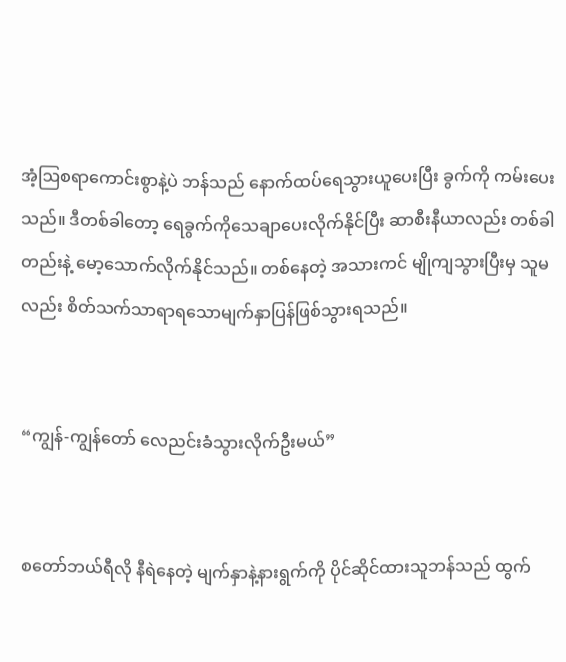အံ့ဩစရာကောင်းစွာနဲ့ပဲ ဘန်သည် နောက်ထပ်ရေသွားယူပေးပြီး ခွက်ကို ကမ်းပေးသည်။ ဒီတစ်ခါတော့ ရေခွက်ကိုသေချာပေးလိုက်နိုင်ပြီး ဆာစီးနီယာလည်း တစ်ခါတည်းနဲ့ မော့သောက်လိုက်နိုင်သည်။ တစ်နေတဲ့ အသားကင် မျိုကျသွားပြီးမှ သူမလည်း စိတ်သက်သာရာရသောမျက်နှာပြန်ဖြစ်သွားရသည်။


“ကျွန်-ကျွန်တော် လေညင်းခံသွားလိုက်ဦးမယ်”


စတော်ဘယ်ရီလို နီရဲနေတဲ့ မျက်နှာနဲ့နားရွက်ကို ပိုင်ဆိုင်ထားသူဘန်သည် ထွက်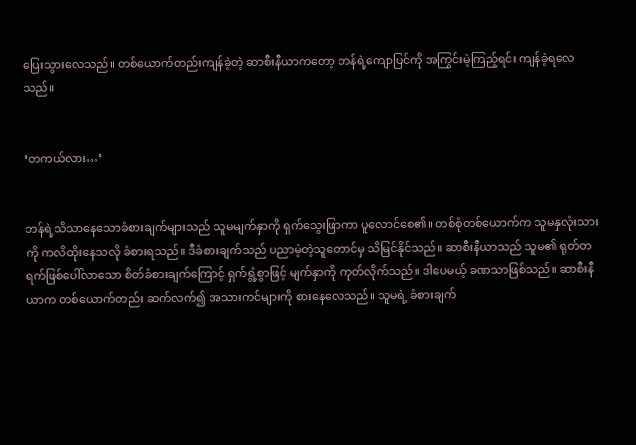ပြေးသွားလေသည်။ တစ်ယောက်တည်းကျန်ခဲ့တဲ့ ဆာစီးနီယာကတော့ ဘန်ရဲ့ကျောပြင်ကို အကြွင်းမဲ့ကြည့်ရင်း ကျန်ခဲ့ရလေသည်။


‘တကယ်လား…’


ဘန်ရဲ့သိသာနေသောခံစားချက်များသည် သူမမျက်နှာကို ရှက်သွေးဖြာကာ ပူလောင်စေ၏။ တစ်စုံတစ်ယောက်က သူမနှလုံးသားကို ကလိထိုးနေသလို ခံစားရသည်။ ဒီခံစားချက်သည် ပညာမဲ့တဲ့သူတောင်မှ သိမြင်နိုင်သည်။ ဆာစီးနီယာသည် သူမ၏ ရုတ်တရက်ဖြစ်ပေါ်လာသော စိတ်ခံစားချက်ကြောင့် ရှက်ရွံ့စွာဖြင့် မျက်နှာကို ကုတ်လိုက်သည်။ ဒါပေမယ့် ခဏသာဖြစ်သည်။ ဆာစီးနီယာက တစ်ယောက်တည်း ဆက်လက်၍ အသားကင်များကို စားနေလေသည်။ သူမရဲ့ ခံစားချက်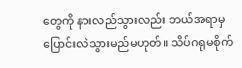တွေကို နားလည်သွားလည်း ဘယ်အရာမှ ပြောင်းလဲသွားမည်မဟုတ်။ သိပ်ဂရုမစိုက်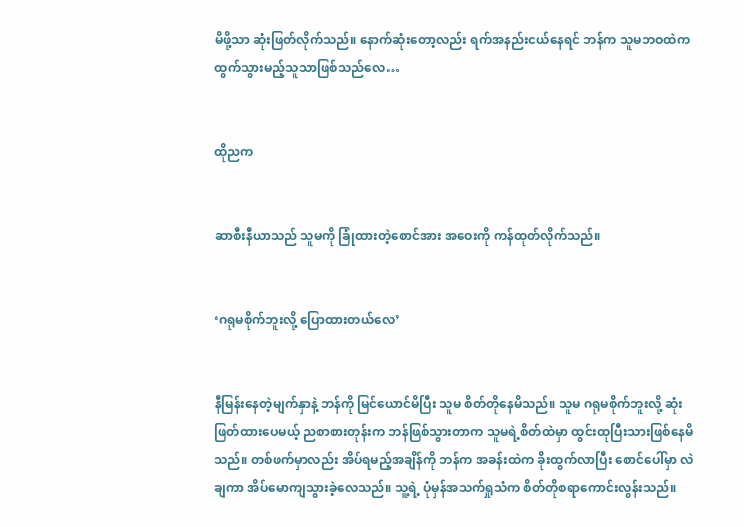မိဖို့သာ ဆုံးဖြတ်လိုက်သည်။ နောက်ဆုံးတော့လည်း ရက်အနည်းငယ်နေရင် ဘန်က သူမဘဝထဲက ထွက်သွားမည့်သူသာဖြစ်သည်လေ…


ထိုညက


ဆာစီးနီယာသည် သူမကို ခြုံထားတဲ့စောင်အား အဝေးကို ကန်ထုတ်လိုက်သည်။


‘ဂရုမစိုက်ဘူးလို့ ပြောထားတယ်လေ’


နီမြန်းနေတဲ့မျက်နှာနဲ့ ဘန်ကို မြင်ယောင်မိပြီး သူမ စိတ်တိုနေမိသည်။ သူမ ဂရုမစိုက်ဘူးလို့ ဆုံးဖြတ်ထားပေမယ့် ညစာစားတုန်းက ဘန်ဖြစ်သွားတာက သူမရဲ့စိတ်ထဲမှာ ထွင်းထုပြီးသားဖြစ်နေမိသည်။ တစ်ဖက်မှာလည်း အိပ်ရမည့်အချိန်ကို ဘန်က အခန်းထဲက ခိုးထွက်လာပြီး စောင်ပေါ်မှာ လဲချကာ အိပ်မောကျသွားခဲ့လေသည်။ သူ့ရဲ့ ပုံမှန်အသက်ရှုသံက စိတ်တိုစရာကောင်းလွန်းသည်။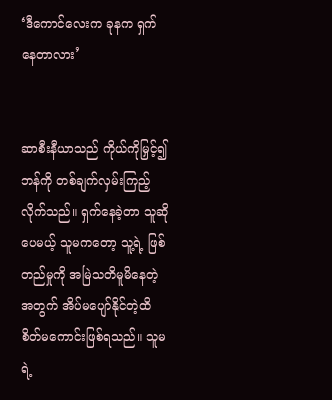‘ဒီကောင်လေးက ခုနက ရှက်နေတာလား’


ဆာစီးနီယာသည် ကိုယ်ကိုမြှင့်၍ ဘန်ကို တစ်ချက်လှမ်းကြည့်လိုက်သည်။ ရှက်နေခဲ့တာ သူဆိုပေမယ့် သူမကတော့ သူ့ရဲ့ ဖြစ်တည်မှုကို အမြဲသတိမူမိနေတဲ့အတွက် အိပ်မပျော်နိုင်တဲ့ထိ စိတ်မကောင်းဖြစ်ရသည်။ သူမရဲ့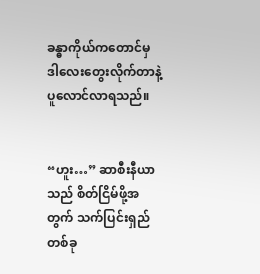ခန္ဓာကိုယ်ကတောင်မှ ဒါလေးတွေးလိုက်တာနဲ့ ပူလောင်လာရသည်။


“ဟူး…” ဆာစီးနီယာသည် စိတ်ငြိမ်ဖို့အတွက် သက်ပြင်းရှည်တစ်ခု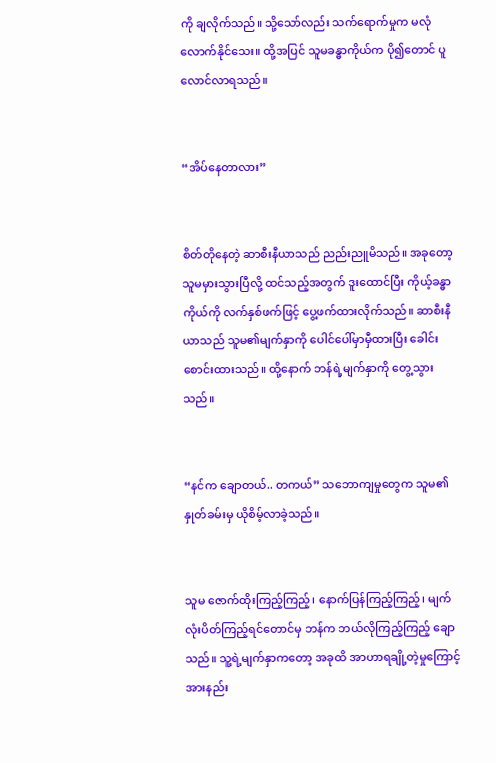ကို ချလိုက်သည်။ သို့သော်လည်း သက်ရောက်မှုက မလုံလောက်နိုင်သေး။ ထို့အပြင် သူမခန္ဓာကိုယ်က ပို၍တောင် ပူလောင်လာရသည်။


“အိပ်နေတာလား”


စိတ်တိုနေတဲ့ ဆာစီးနီယာသည် ညည်းညူမိသည်။ အခုတော့ သူမမှားသွားပြီလို့ ထင်သည့်အတွက် ဒူးထောင်ပြီး ကိုယ့်ခန္ဓာကိုယ်ကို လက်နှစ်ဖက်ဖြင့် ပွေ့ဖက်ထားလိုက်သည်။ ဆာစီးနီယာသည် သူမ၏မျက်နှာကို ပေါင်ပေါ်မှာမှီထားပြီး ခေါင်းစောင်းထားသည်။ ထို့နောက် ဘန်ရဲ့မျက်နှာကို တွေ့သွားသည်။


“နင်က ချောတယ်.. တကယ်” သဘောကျမှုတွေက သူမ၏နှုတ်ခမ်းမှ ယိုစိမ့်လာခဲ့သည်။


သူမ ဇောက်ထိုးကြည့်ကြည့်၊ နောက်ပြန်ကြည့်ကြည့်၊ မျက်လုံးပိတ်ကြည့်ရင်တောင်မှ ဘန်က ဘယ်လိုကြည့်ကြည့် ချောသည်။ သူ့ရဲ့မျက်နှာကတော့ အခုထိ အာဟာရချို့တဲ့မှုကြောင့် အားနည်း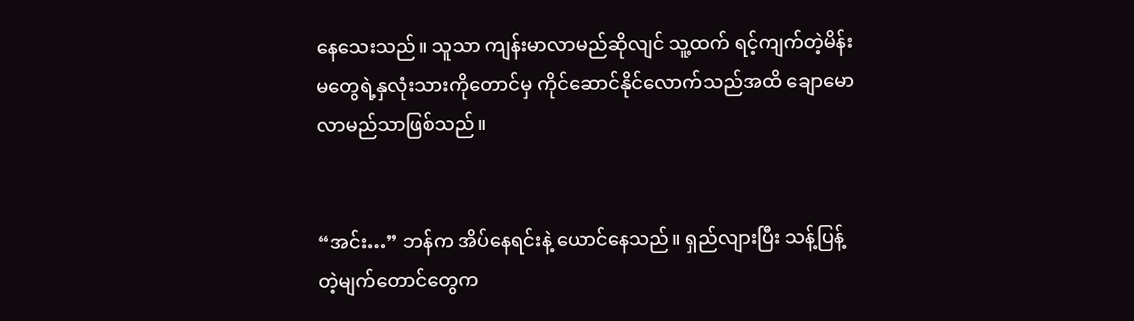နေသေးသည်။ သူသာ ကျန်းမာလာမည်ဆိုလျင် သူ့ထက် ရင့်ကျက်တဲ့မိန်းမတွေရဲ့နှလုံးသားကိုတောင်မှ ကိုင်ဆောင်နိုင်လောက်သည်အထိ ချောမောလာမည်သာဖြစ်သည်။


“အင်း…” ဘန်က အိပ်နေရင်းနဲ့ ယောင်နေသည်။ ရှည်လျားပြီး သန့်ပြန့်တဲ့မျက်တောင်တွေက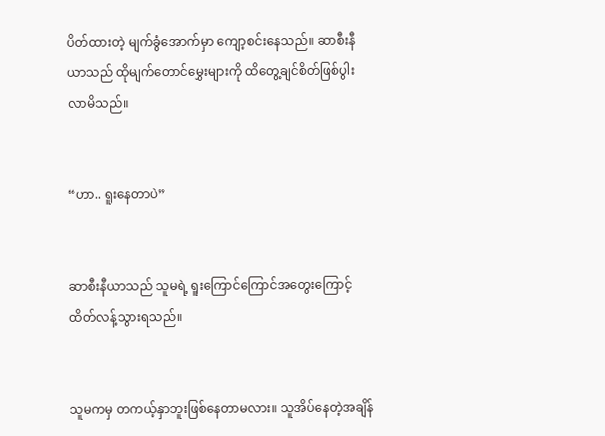ပိတ်ထားတဲ့ မျက်ခွံအောက်မှာ ကျော့စင်းနေသည်။ ဆာစီးနီယာသည် ထိုမျက်တောင်မွှေးများကို ထိတွေ့ချင်စိတ်ဖြစ်ပွါးလာမိသည်။


“ဟာ.. ရူးနေတာပဲ”


ဆာစီးနီယာသည် သူမရဲ့ ရူးကြောင်ကြောင်အတွေးကြောင့် ထိတ်လန့်သွားရသည်။


သူမကမှ တကယ့်နှာဘူးဖြစ်နေတာမလား။ သူအိပ်နေတဲ့အချိန်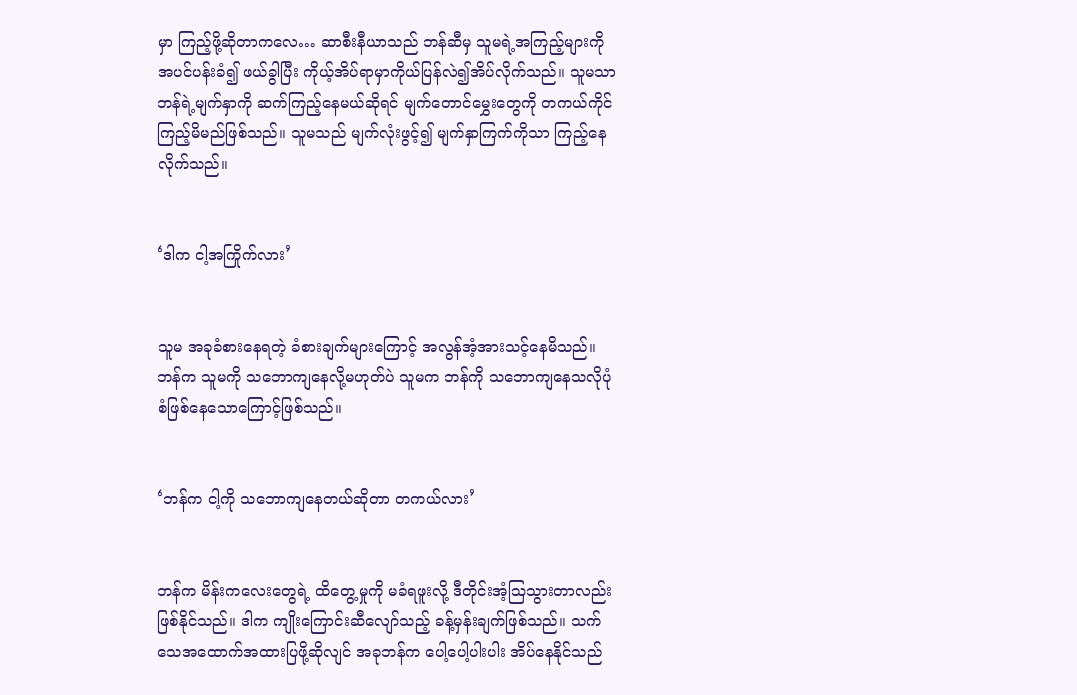မှာ ကြည့်ဖို့ဆိုတာကလေ… ဆာစီးနီယာသည် ဘန်ဆီမှ သူမရဲ့အကြည့်များကို အပင်ပန်းခံ၍ ဖယ်ခွါပြီး ကိုယ့်အိပ်ရာမှာကိုယ်ပြန်လဲ၍အိပ်လိုက်သည်။ သူမသာ ဘန်ရဲ့မျက်နှာကို ဆက်ကြည့်နေမယ်ဆိုရင် မျက်တောင်မွှေးတွေကို တကယ်ကိုင်ကြည့်မိမည်ဖြစ်သည်။ သူမသည် မျက်လုံးဖွင့်၍ မျက်နှာကြက်ကိုသာ ကြည့်နေလိုက်သည်။


‘ဒါက ငါ့အကြိုက်လား’


သူမ အခုခံစားနေရတဲ့ ခံစားချက်များကြောင့် အလွန်အံ့အားသင့်နေမိသည်။ ဘန်က သူမကို သဘောကျနေလို့မဟုတ်ပဲ သူမက ဘန်ကို သဘောကျနေသလိုပုံစံဖြစ်နေသောကြောင့်ဖြစ်သည်။


‘ဘန်က ငါ့ကို သဘောကျနေတယ်ဆိုတာ တကယ်လား’


ဘန်က မိန်းကလေးတွေရဲ့ ထိတွေ့မှုကို မခံရဖူးလို့ ဒီတိုင်းအံ့ဩသွားတာလည်းဖြစ်နိုင်သည်။ ဒါက ကျိုးကြောင်းဆီလျော်သည့် ခန့်မှန်းချက်ဖြစ်သည်။ သက်သေအထောက်အထားပြဖို့ဆိုလျင် အခုဘန်က ပေါ့ပေါ့ပါးပါး အိပ်နေနိုင်သည်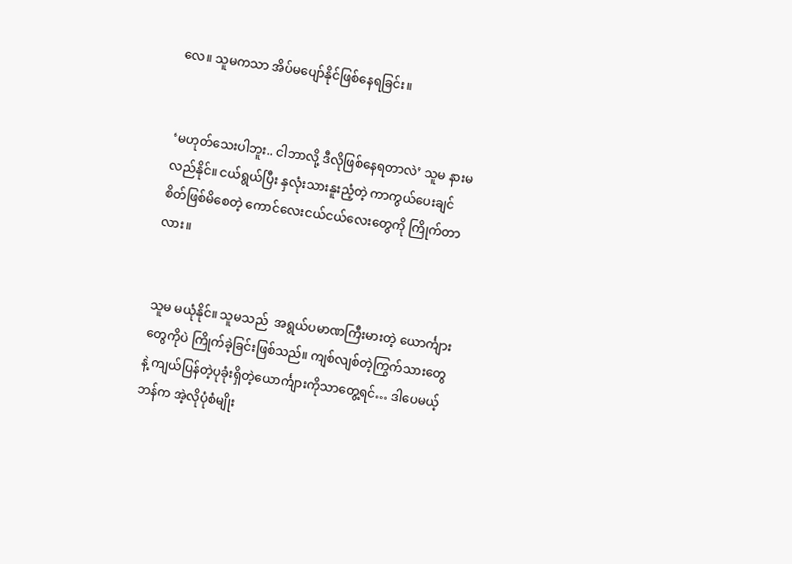လေ။ သူမကသာ အိပ်မပျော်နိုင်ဖြစ်နေရခြင်း။


‘မဟုတ်သေးပါဘူး.. ငါဘာလို့ ဒီလိုဖြစ်နေရတာလဲ’ သူမ နားမလည်နိုင်။ ငယ်ရွယ်ပြီး နှလုံးသားနူးညံ့တဲ့ ကာကွယ်ပေးချင်စိတ်ဖြစ်မိစေတဲ့ ကောင်လေးငယ်ငယ်လေးတွေကို ကြိုက်တာလား။


သူမ မယုံနိုင်။ သူမသည်  အရွယ်ပမာဏကြီးမားတဲ့ ယောင်္ကျားတွေကိုပဲ ကြိုက်ခဲ့ခြင်းဖြစ်သည်။ ကျစ်လျစ်တဲ့ကြွက်သားတွေနဲ့ ကျယ်ပြန်တဲ့ပုခုံးရှိတဲ့ယောင်္ကျားကိုသာတွေ့ရင်… ဒါပေမယ့် ဘန်က အဲ့လိုပုံစံမျိုး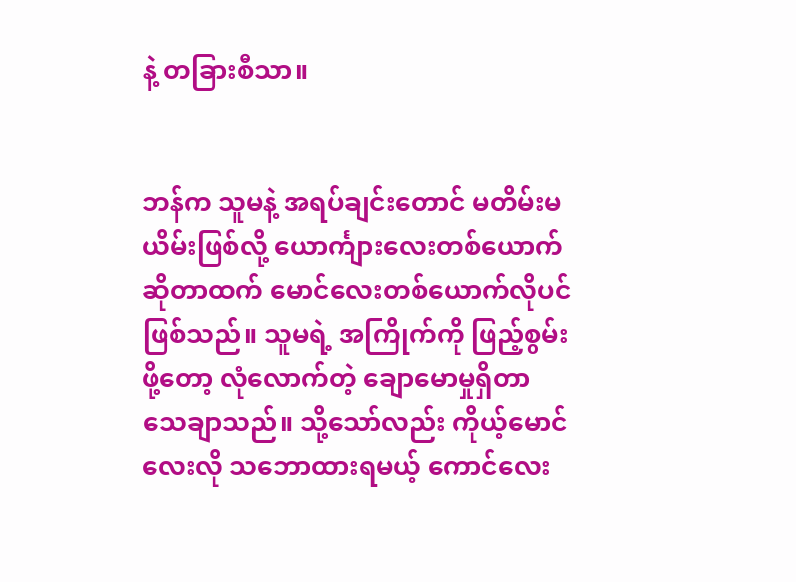နဲ့ တခြားစီသာ။


ဘန်က သူမနဲ့ အရပ်ချင်းတောင် မတိမ်းမယိမ်းဖြစ်လို့ ယောင်္ကျားလေးတစ်ယောက်ဆိုတာထက် မောင်လေးတစ်ယောက်လိုပင်ဖြစ်သည်။ သူမရဲ့ အကြိုက်ကို ဖြည့်စွမ်းဖို့တော့ လုံလောက်တဲ့ ချောမောမှုရှိတာသေချာသည်။ သို့သော်လည်း ကိုယ့်မောင်လေးလို သဘောထားရမယ့် ကောင်လေး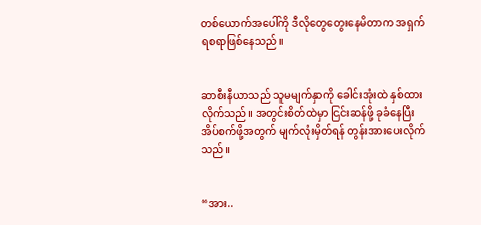တစ်ယောက်အပေါ်ကို ဒီလိုတွေတွေးနေမိတာက အရှက်ရစရာဖြစ်နေသည်။


ဆာစီးနီယာသည် သူမမျက်နှာကို ခေါင်းအုံးထဲ နှစ်ထားလိုက်သည်။ အတွင်းစိတ်ထဲမှာ ငြင်းဆန်ဖို့ ခုခံနေပြီး အိပ်စက်ဖို့အတွက် မျက်လုံးမှိတ်ရန် တွန်းအားပေးလိုက်သည်။


“အား..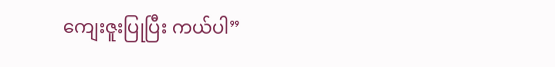ကျေးဇူးပြုပြီး ကယ်ပါ”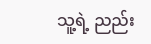သူ့ရဲ့ ညည်း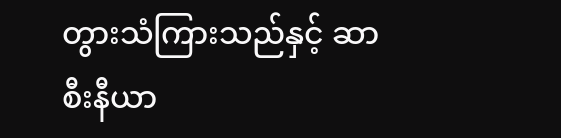တွားသံကြားသည်နှင့် ဆာစီးနီယာ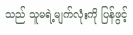သည် သူမရဲ့မျက်လုံးကို ပြန်ဖွင့်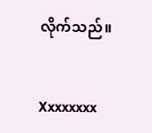လိုက်သည်။


Xxxxxxxx